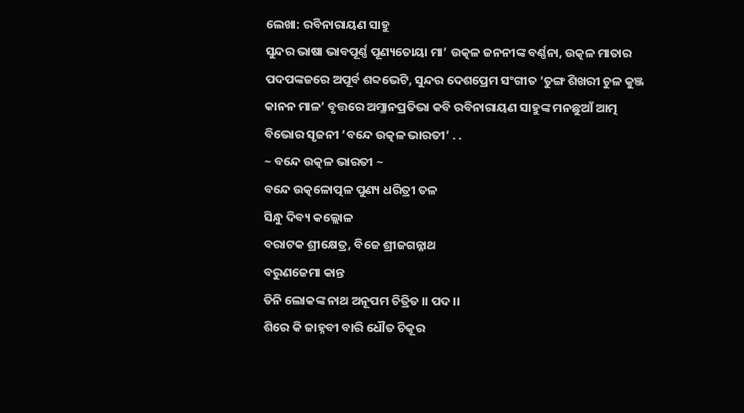ଲେଖା: ରବିନାରାୟଣ ସାହୁ
ସୁନ୍ଦର ଭାଷା ଭାବପୂର୍ଣ୍ଣ ପୂଣ୍ୟତୋୟା ମା’ ଉତ୍କଳ ଜନନୀଙ୍କ ବର୍ଣ୍ଣନା, ଉତ୍କଳ ମାତାର ପଦପଙ୍କଜରେ ଅପୂର୍ବ ଶବ୍ଦଭେଟି, ସୁନ୍ଦର ଦେଶପ୍ରେମ ସଂଗୀତ ‘ତୁଙ୍ଗ ଶିଖରୀ ଚୁଳ କୁଞ୍ଜ କାନନ ମାଳ’ ବୃତ୍ତରେ ଅମ୍ଳାନପ୍ରତିଭା କବି ରବିନାରାୟଣ ସାହୁଙ୍କ ମନଛୁଆଁ ଆତ୍ମ ବିଭୋର ସୃଜନୀ ‘ବନ୍ଦେ ଉତ୍କଳ ଭାରତୀ’ . .
~ ବନ୍ଦେ ଉତ୍କଳ ଭାରତୀ ~
ବନ୍ଦେ ଉତ୍କଳୋତ୍ପଳ ପୁଣ୍ୟ ଧରିତ୍ରୀ ତଳ
ସିନ୍ଧୁ ଦିବ୍ୟ କଲ୍ଲୋଳ
ବରାଟକ ଶ୍ରୀକ୍ଷେତ୍ର, ବିଜେ ଶ୍ରୀଜଗନ୍ନାଥ
ବରୁଣଜେମା କାନ୍ତ
ତିନି ଲୋକଙ୍କ ନାଥ ଅନୂପମ ଚିତ୍ରିତ ।। ପଦ ।।
ଶିରେ କି ଜାହ୍ନବୀ ବାରି ଧୌତ ଚିକୂର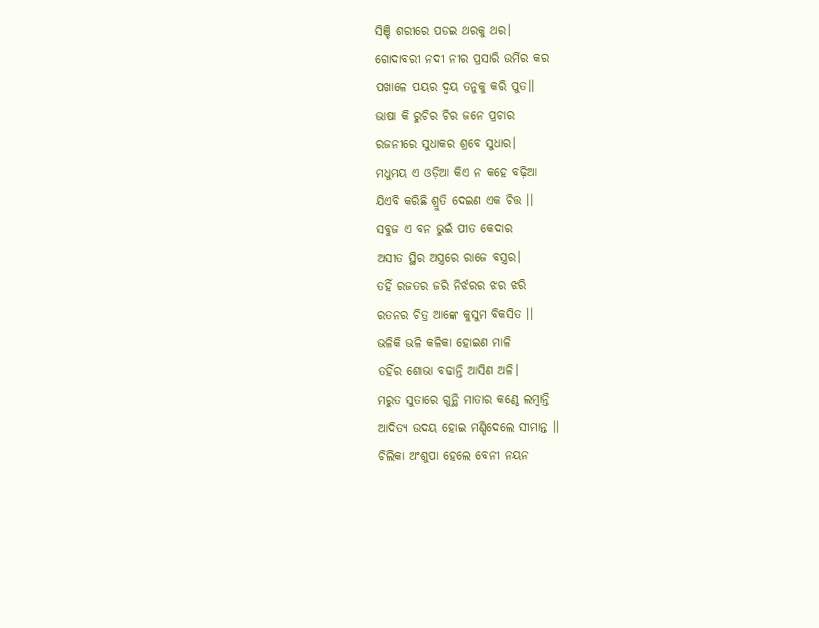ସିଞ୍ଚି ଶରୀରେ ପଡଇ ଥରକୁ ଥର।
ଗୋଦାବରୀ ନଦୀ ନୀର ପ୍ରସାରି ଉର୍ମିର କର
ପଖାଳେ ପୟର ଦ୍ୱୟ ତନୁକୁ କରି ପୁତ।।
ଭାଷା କି ରୁଚିର ଚିର ଜନେ ପ୍ରଚାର
ରଜନୀରେ ସୁଧାକର ଶ୍ରବେ ସୁଧାର।
ମଧୁମୟ ଏ ଓଡ଼ିଆ କିଏ ନ କହେ ବଢ଼ିଆ
ଯିଏବି କରିଛି ଶ୍ରୁତି ଦେଇଣ ଏକ ଚିତ୍ତ ।।
ସବୁଜ ଏ ବନ ଭୁଇଁ ପୀତ କେଦାର
ଅସୀତ ସ୍ଥିର ଅସ୍ତ୍ରରେ ରାଜେ ବସ୍ତ୍ରର।
ତହିଁ ରଜତର ଜରି ନିର୍ଝରର ଝର ଝରି
ରତନର ଚିତ୍ର ଆଙ୍କେ କୁସୁମ ବିକସିତ ।।
ଭଳିକି ଭଳି କଳିକା ହୋଇଣ ମାଳି
ତହିଁର ଶୋଭା ବଢାନ୍ତି ଆସିଣ ଅଳି।
ମରୁତ ସୁତାରେ ଗୁନ୍ଥି ମାତାର କଣ୍ଠେ ଲମ୍ବାନ୍ତି
ଆଦିତ୍ୟ ଉଦୟ ହୋଇ ମଣ୍ଡିଦେଲେ ସୀମାନ୍ତ ।।
ଚିଲିକା ଅଂଶୁପା ହେଲେ ବେନୀ ନୟନ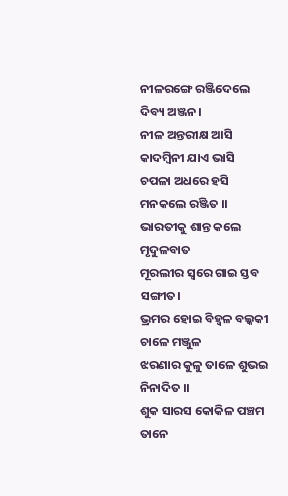ନୀଳରଙ୍ଗେ ରଞ୍ଜିଦେଲେ ଦିବ୍ୟ ଅଞ୍ଜନ।
ନୀଳ ଅନ୍ତରୀକ୍ଷ ଆସି କାଦମ୍ବିନୀ ଯାଏ ଭାସି
ଚପଳା ଅଧରେ ହସି ମନକଲେ ରଞ୍ଜିତ ।।
ଭାରତୀକୁ ଶାନ୍ତ କଲେ ମୃଦୁଳବାତ
ମୂରଲୀର ସ୍ୱରେ ଗାଇ ସ୍ତବ ସଙ୍ଗୀତ।
ଭ୍ରମର ହୋଇ ବିହ୍ୱଳ ବଲ୍କକୀ ଚାଳେ ମଞ୍ଜୁଳ
ଝରଣାର କୁଳୁ ତାଳେ ଶୁଭଇ ନିନାଦିତ ।।
ଶୁକ ସାରସ କୋକିଳ ପଞ୍ଚମ ତାନେ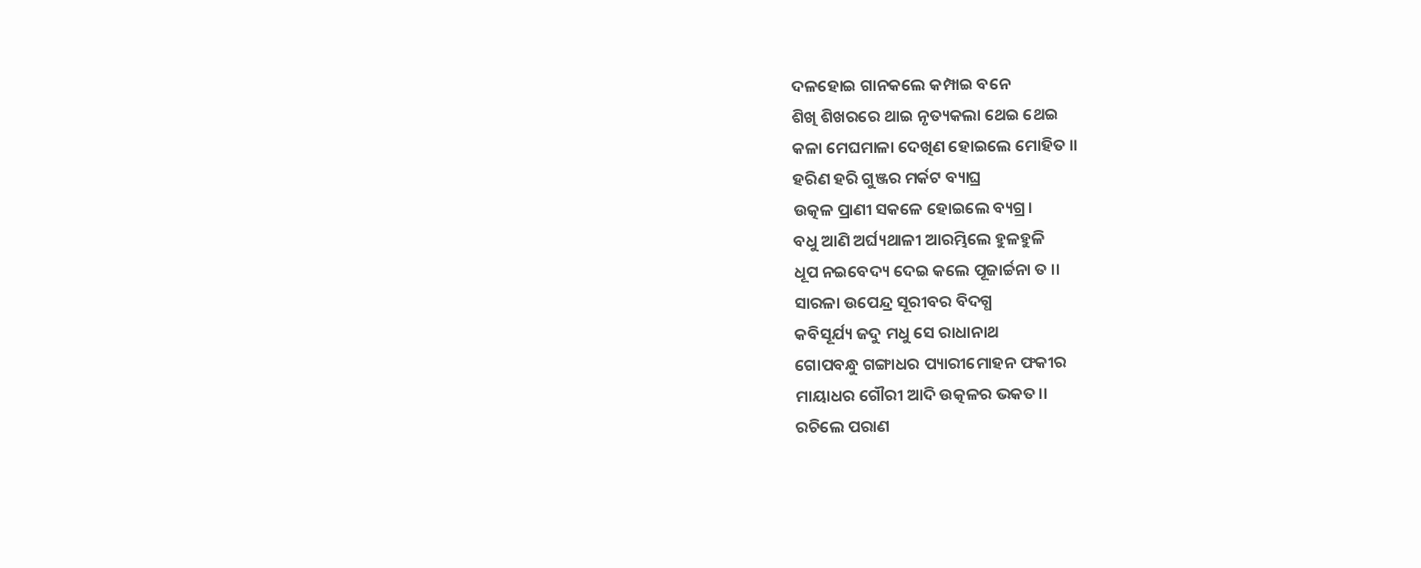ଦଳହୋଇ ଗାନକଲେ କମ୍ପାଇ ବନେ
ଶିଖି ଶିଖରରେ ଥାଇ ନୃତ୍ୟକଲା ଥେଇ ଥେଇ
କଳା ମେଘମାଳା ଦେଖିଣ ହୋଇଲେ ମୋହିତ ।।
ହରିଣ ହରି ଗୁଞ୍ଜର ମର୍କଟ ବ୍ୟାଘ୍ର
ଉତ୍କଳ ପ୍ରାଣୀ ସକଳେ ହୋଇଲେ ବ୍ୟଗ୍ର।
ବଧୁ ଆଣି ଅର୍ଘ୍ୟଥାଳୀ ଆରମ୍ଭିଲେ ହୁଳହୁଳି
ଧୂପ ନଇବେଦ୍ୟ ଦେଇ କଲେ ପୂଜାର୍ଚ୍ଚନା ତ ।।
ସାରଳା ଉପେନ୍ଦ୍ର ସୂରୀବର ବିଦଗ୍ଧ
କବିସୂର୍ଯ୍ୟ ଜଦୁ ମଧୁ ସେ ରାଧାନାଥ
ଗୋପବନ୍ଧୁ ଗଙ୍ଗାଧର ପ୍ୟାରୀମୋହନ ଫକୀର
ମାୟାଧର ଗୌରୀ ଆଦି ଉତ୍କଳର ଭକତ।।
ରଚିଲେ ପରାଣ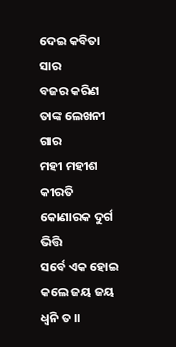ଦେଇ କବିତା ସାର
ବଜର କରିଣ ତାଙ୍କ ଲେଖନୀ ଗାର
ମହୀ ମହୀଶ କୀରତି କୋଣାରକ ଦୁର୍ଗ ଭିତ୍ତି
ସର୍ବେ ଏକ ହୋଇ କଲେ ଜୟ ଜୟ ଧ୍ୱନି ତ ।।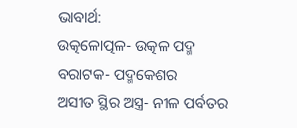ଭାବାର୍ଥ:
ଉତ୍କଳୋତ୍ପଳ- ଉତ୍କଳ ପଦ୍ମ
ବରାଟକ- ପଦ୍ମକେଶର
ଅସୀତ ସ୍ଥିର ଅସ୍ତ୍ର- ନୀଳ ପର୍ବତର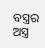ବସ୍ତ୍ରର ଅସ୍ତ୍ର